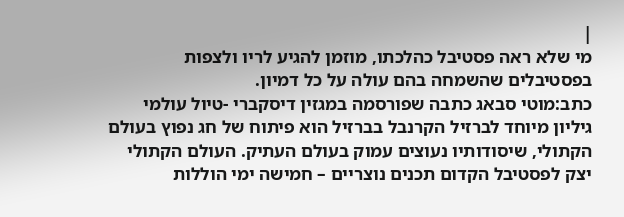|
מי שלא ראה פסטיבל כהלכתו, מוזמן להגיע לריו ולצפות בפסטיבלים שהשמחה בהם עולה על כל דמיון.
כתב:מוטי סבאג כתבה שפורסמה במגזין דיסקברי -טיול עולמי גיליון מיוחד לברזיל הקרנבל בברזיל הוא פיתוח של חג נפוץ בעולם הקתולי, שיסודותיו נעוצים עמוק בעולם העתיק. העולם הקתולי יצק לפסטיבל הקדום תכנים נוצריים – חמישה ימי הוללות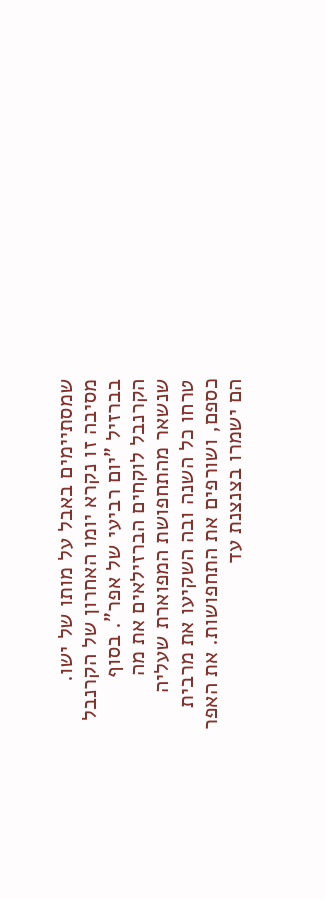שמסתיימים באבל על מותו של ישו. מסיבה זו נקרא יומו האחרון של הקרנבל בברזיל "יום רביעי של אפר". בסוף הקרנבל לוקחים הברזילאים את מה שנשאר מהתחפושת המפוארת שעליה טרחו כל השנה ובה השקיעו את מרבית כספם, ושורפים את התחפושות. את האפר הם ישמרו בצנצנת עד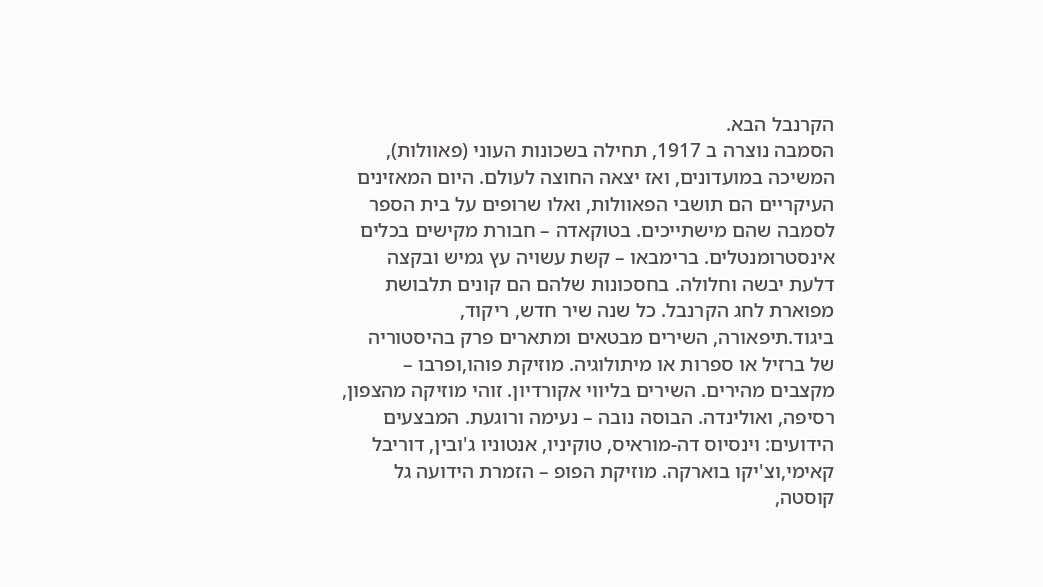הקרנבל הבא.
הסמבה נוצרה ב 1917, תחילה בשכונות העוני (פאוולות), המשיכה במועדונים, ואז יצאה החוצה לעולם. היום המאזינים העיקריים הם תושבי הפאוולות, ואלו שרופים על בית הספר לסמבה שהם מישתייכים. בטוקאדה – חבורת מקישים בכלים אינסטרומנטלים. ברימבאו – קשת עשויה עץ גמיש ובקצה דלעת יבשה וחלולה. בחסכונות שלהם הם קונים תלבושת מפוארת לחג הקרנבל. כל שנה שיר חדש, ריקוד, ביגוד.תיפאורה, השירים מבטאים ומתארים פרק בהיסטוריה של ברזיל או ספרות או מיתולוגיה. מוזיקת פוהו,ופרבו – מקצבים מהירים. השירים בליווי אקורדיון. זוהי מוזיקה מהצפון, רסיפה, ואולינדה. הבוסה נובה – נעימה ורוגעת. המבצעים הידועים: וינסיוס דה-מוראיס, טוקיניו, אנטוניו ג'ובין, דוריבל קאימי,וצ'יקו בוארקה. מוזיקת הפופ – הזמרת הידועה גל קוסטה,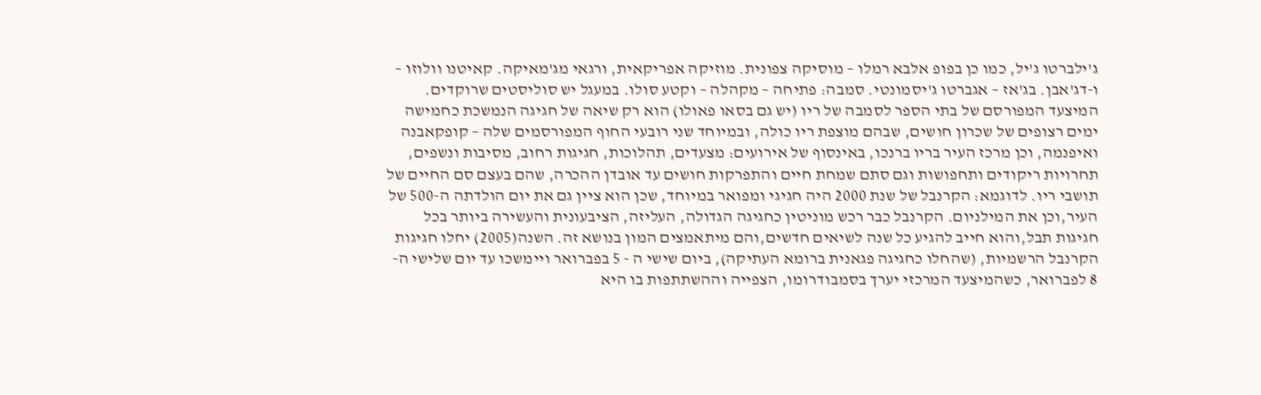ג'ילברטו ג'יל, כמו כן בפופ אלבא רמלו – מוסיקה צפונית. מוזיקה אפריקאית, ורגאי מג'מאיקה. קאיטנו וולוזו – ו-דג'אבן. בג'אז – אגברטו ג'יסמונטי. סמבה: פתיחה – מקהלה – וקטע סולו. במעגל יש סוליסטים שרוקדים.
המיצעד המפורסם של בתי הספר לסמבה של ריו (יש גם בסאו פאולו) הוא רק שיאה של חגיגה הנמשכת כחמישה ימים רצופים של שכרון חושים, שבהם מוצפת ריו כולה, ובמיוחד שני רובעי החוף המפורסמים שלה – קופקאבנה ואיפנמה, וכן מרכז העיר בריו ברנכו, באינסוף של אירועים: מצעדים, תהלוכות, חגיגות רחוב, מסיבות ונשפים, תחרויות ריקודים ותחפושות וגם סתם שמחת חיים והתפרקות חושים עד אובדן ההכרה, שהם בעצם סם החיים של תושבי ריו. לדוגמא: הקרנבל של שנת 2000 היה חגיגי ומפואר במיוחד, שכן הוא ציין גם את יום הולדתה ה-500 של העיר,וכן את המילניום. הקרנבל כבר רכש מוניטין כחגיגה הגדולה, העליזה, הציבעונית והעשירה ביותר בכל חגיגות תבל,והוא חייב להגיע כל שנה לשיאים חדשים,והם מיתאמצים המון בנושא זה. השנה(2005) יחלו חגיגות הקרנבל הרשמיות, (שהחלו כחגיגה פגאנית ברומא העתיקה), ביום שישי ה - 5 בפברואר ויימשכו עד יום שלישי ה- 8 לפברואר, כשהמיצעד המרכזי יערך בסמבודרומו, הצפייה וההשתתפות בו היא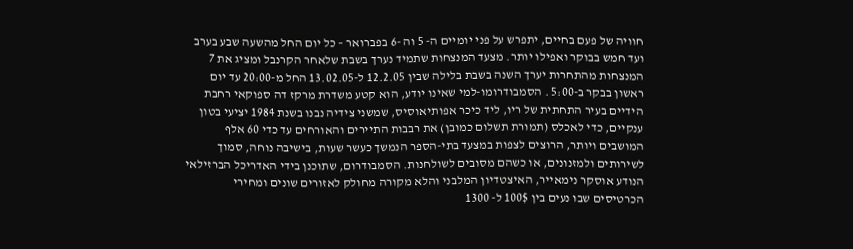חוויה של פעם בחיים, יתפרש על פני יומיים ה- 5 וה -6 בפברואר – כל יום החל מהשעה שבע בערב ועד חמש בבוקר ואפילו יותר. מצעד המנצחות שתמיד נערך בשבת שלאחר הקרנבל ומציג את 7 המנצחות מהתחרות יערך השנה בשבת בלילה שבין 12.2.05 ל-13.02.05 החל מ-20:00 עד יום ראשון בבקר ב-5:00 . הסמבודרומו-למי שאינו יודע, הוא קטע משדרת מרקז דה ספוקאי רחבת הידיים בעיר התחתית של ריו, ליד כיכר אפותיאוסיס, שמשני צידיה נבנו בשנת 1984 יציעי בטון ענקיים, כדי לאכלס (תמורת תשלום כמובן) את רבבות התיירים והאורחים עד כדי 60 אלף המושבים ויותר, הרוצים לצפות במצעד בתי-הספר הנמשך כעשר שעות, בישיבה נוחה, סמוך לשירותים ולמזנונים, או כשהם מסובים לשולחנות. הסמבודרום, שתוכנן בידי האדריכל הברזילאי הנודע אוסקר נימאייר, האיצטדיון המלבני והלא מקורה מחולק לאזורים שונים ומחירי הכרטיסים שבו נעים בין 100$ ל- 1300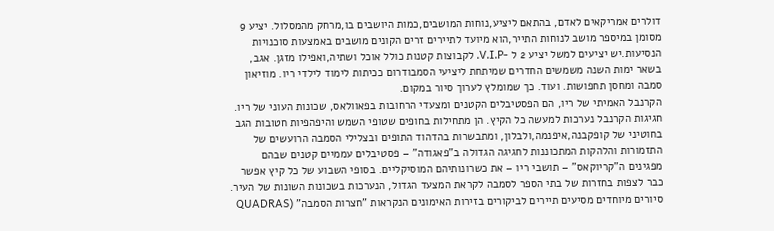דולרים אמריקאים לאדם, בהתאם ליציע,נוחות המושבים,כמות היושבים בו,מרחק מהמסלול. יציע 9 מסומן במיספר מושב לנוחות התייר,הוא מיועד לתיירים זרים הקונים מושבים באמצעות סוכנויות הנסיעות.יש יציעים למשל יציע 2 ל -V.I.P. לקבוצות קטנות כולל אוכל ושתיה,ואפילו מזגן. אגב, בשאר ימות השנה משמשים החדרים שמיתחת ליציעי הסמבודרום ככיתות לימוד לילדי ריו. מוזיאון סמבה ומחסן תחפושות. ועוד. כך שמומלץ לערוך סיור במקום.
הקרנבל האמיתי של ריו, הם הפסטיבלים הקטנים ומצעדי הרחובות בפאוולאס, שכונות העוני של ריו. חגיגות הקרנבל נערכות למעשה כל הקיץ. הן מתחילות בחופים שטופי השמש והיפהפיות חטובות הגב בחוטיני של קופקבנה,איפנמה,ולבלון, ומתבשרות בהדהוד התופים ובצלילי הסמבה הרועשים של התזמורות והלהקות המתכוננות לחגיגה הגדולה ב"פאגודה" – פסטיבלים עממיים קטנים שבהם מפגינים ה"קריוקאס" – תושבי ריו – את כשרונותיהם המוסיקליים. בסופי השבוע של כל קיץ אפשר כבר לצפות בחזרות של בתי הספר לסמבה לקראת המצעד הגדול, הנערכות בשכונות השונות של העיר. סיורים מיוחדים מסיעים תיירים לביקורים בזירות האימונים הנקראות "חצרות הסמבה" (QUADRAS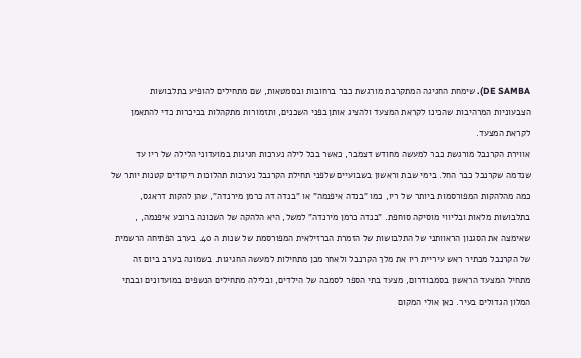DE SAMBA). שימחת החגיגה המתקרבת מורגשת כבר ברחובות ובסמטאות, שם מתחילים להופיע בתלבושות הצבעוניות המרהיבות שהכינו לקראת המצעד ולהציג אותן בפני השכנים, ותזמורות מתקהלות בכיכרות כדי להתאמן לקראת המצעד.
אווירת הקרנבל מורגשת כבר למעשה מחודש דצמבר, כאשר בכל לילה נערכות חגיגות במועדוני הלילה של ריו עד שנדמה שקרנבל כבר החל. בימי שבת וראשון בשבועיים שלפני תחילת הקרנבל נערכות תהלוכות ריקודים קטנות יותר של כמה מהלהקות המפורסמות ביותר של ריו, כמו "בנדה איפנמה" או "בנדה דה כרמן מירנדה", שהן להקות דראגס, בתלבושות מלאות ובליווי מוסיקה סוחפת. "בנדה כרמן מירנדה" למשל, היא הלהקה של השכונה ברובע איפנמה, , שאימצה את הסגנון הראוותני של התלבושות של הזמרת הברזילאית המפורסמת של שנות ה 40. בערב הפתיחה הרשמית של הקרנבל מכתיר ראש עיריית ריו את מלך הקרנבל ולאחר מכן מתחילות למעשה החגיגות. בשמונה בערב ביום זה מתחיל המצעד הראשון בסמבודרום, מצעד בתי הספר לסמבה של הילדים, ובלילה מתחילים הנשפים במועדונים ובבתי המלון הגדולים בעיר. כאן אולי המקום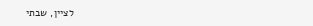לציין, שבתי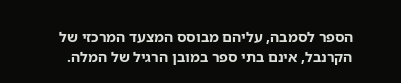הספר לסמבה, עליהם מבוסס המצעד המרכזי של הקרנבל, אינם בתי ספר במובן הרגיל של המלה.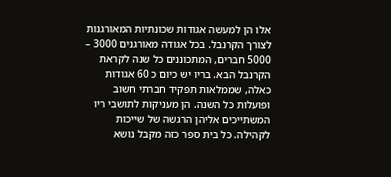אלו הן למעשה אגודות שכונתיות המאורגנות לצורך הקרנבל. בכל אגודה מאורגנים 3000 – 5000 חברים, המתכוננים כל שנה לקראת הקרנבל הבא. בריו יש כיום כ 60 אגודות כאלה, שממלאות תפקיד חברתי חשוב ופועלות כל השנה. הן מעניקות לתושבי ריו המשתייכים אליהן הרגשה של שייכות לקהילה. כל בית ספר כזה מקבל נושא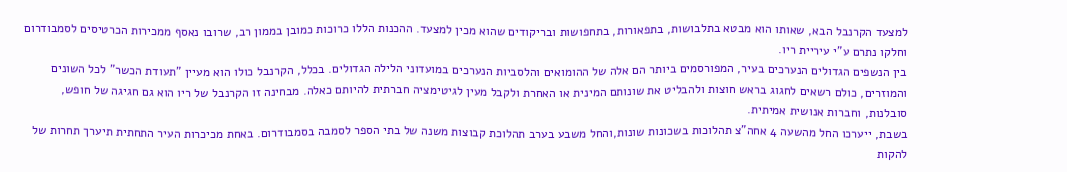למצעד הקרנבל הבא, שאותו הוא מבטא בתלבושות, בתפאורות, בתחפושות ובריקודים שהוא מכין למצעד. ההכנות הללו כרוכות כמובן בממון רב, שרובו נאסף ממכירות הכרטיסים לסמבודרום וחלקו נתרם ע"י עיריית ריו.
בין הנשפים הגדולים הנערכים בעיר, המפורסמים ביותר הם אלה של ההומואים והלסביות הנערכים במועדוני הלילה הגדולים. בכלל, הקרנבל כולו הוא מעיין "תעודת הכשר" לכל השונים והמוזרים, כולם רשאים לחגוג בראש חוצות ולהבליט את שונותם המינית או האחרת ולקבל מעין לגיטימציה חברתית להיותם כאלה. מבחינה זו הקרנבל של ריו הוא גם חגיגה של חופש, סובלנות, וחברות אנושית אמיתית.
בשבת, ייערכו החל מהשעה 4 אחה"צ תהלוכות בשכונות שונות,והחל משבע בערב תהלוכת קבוצות משנה של בתי הספר לסמבה בסמבודרום. באחת מכיכרות העיר התחתית תיערך תחרות של להקות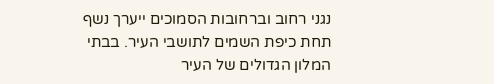נגני רחוב וברחובות הסמוכים ייערך נשף תחת כיפת השמים לתושבי העיר. בבתי המלון הגדולים של העיר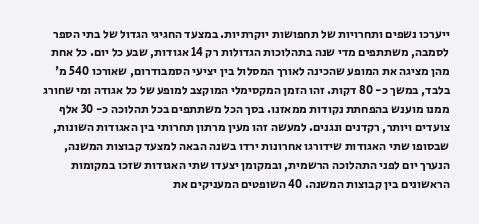ייערכו נשפים ותחרויות של תחפושות יוקרתיות. במצעד החגיגי הגדול של בתי הספר לסמבה, משתתפים מדי שנה בתהלוכות הגדולות רק 14 אגודות, שבע כל יום. כל אחת מהן מציגה את המופע שהכינה לאורך המסלול בין יציעי הסמבודרום, שאורכו 540 מ' בלבד, במשך כ- 80 דקות. זהו הזמן המקסימלי המוקצב למופע של כל אגודה ומי שחורג ממנו מוענש בהפחתת נקודות ממאזנו. בסך הכל משתתפים בכל תהלוכה כ- 30 אלף צועדים ויותר, רקדנים ונגנים. למעשה זהו מעין מרתון תחרותי בין האגודות השונות, שבסופו שתי האגודות שידורגו אחרונות ירדו בשנה הבאה למצעד קבוצות המשנה, הנערך יום לפני התהלוכה הרשמית, ובמקומן יצעדו שתי האגודות שזכו במקומות הראשונים בין קבוצות המשנה. 40 השופטים המעניקים את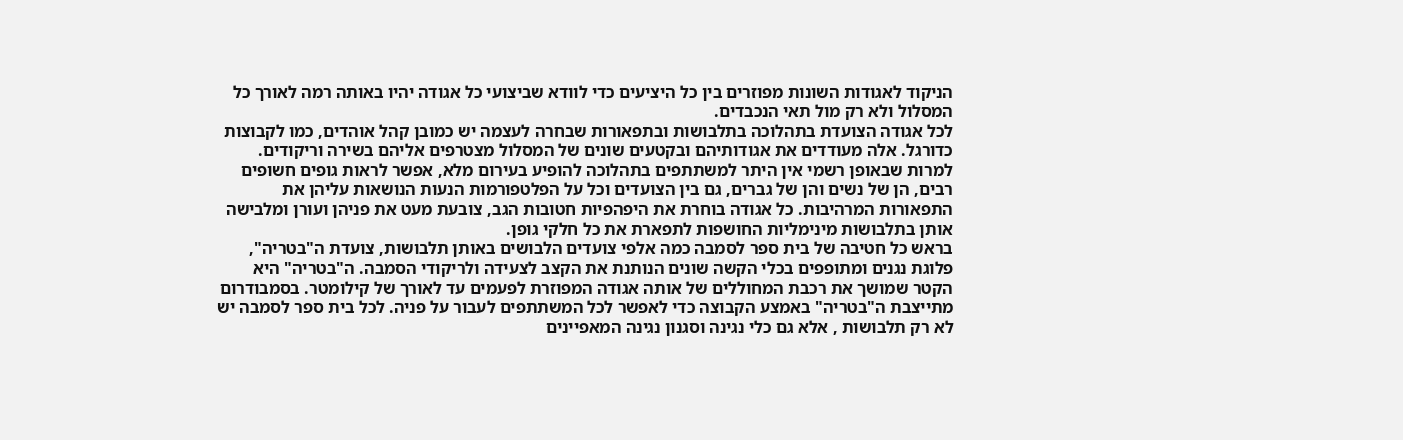הניקוד לאגודות השונות מפוזרים בין כל היציעים כדי לוודא שביצועי כל אגודה יהיו באותה רמה לאורך כל המסלול ולא רק מול תאי הנכבדים.
לכל אגודה הצועדת בתהלוכה בתלבושות ובתפאורות שבחרה לעצמה יש כמובן קהל אוהדים, כמו לקבוצות כדורגל. אלה מעודדים את אגודותיהם ובקטעים שונים של המסלול מצטרפים אליהם בשירה וריקודים. למרות שבאופן רשמי אין היתר למשתתפים בתהלוכה להופיע בעירום מלא, אפשר לראות גופים חשופים רבים, הן של נשים והן של גברים, גם בין הצועדים וכל על הפלטפורמות הנעות הנושאות עליהן את התפאורות המרהיבות. כל אגודה בוחרת את היפהפיות חטובות הגב, צובעת מעט את פניהן ועורן ומלבישה אותן בתלבושות מינימליות החושפות לתפארת את כל חלקי גופן.
בראש כל חטיבה של בית ספר לסמבה כמה אלפי צועדים הלבושים באותן תלבושות, צועדת ה"בטריה", פלוגת נגנים ומתופפים בכלי הקשה שונים הנותנת את הקצב לצעידה ולריקודי הסמבה. ה"בטריה" היא הקטר שמושך את רכבת המחוללים של אותה אגודה המפוזרת לפעמים עד לאורך של קילומטר. בסמבודרום מתייצבת ה"בטריה" באמצע הקבוצה כדי לאפשר לכל המשתתפים לעבור על פניה. לכל בית ספר לסמבה יש לא רק תלבושות , אלא גם כלי נגינה וסגנון נגינה המאפיינים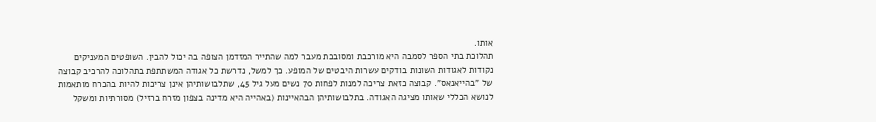אותו.
תהלוכת בתי הספר לסמבה היא מורכבת ומסובכת מעבר למה שהתייר המזדמן הצופה בה יכול להבין. השופטים המעניקים נקודות לאגודות השונות בודקים עשרות היבטים של המופע. כך למשל, נדרשת כל אגודה המשתתפת בתהלוכה להרכיב קבוצה של "בהייאנאס". קבוצה כזאת צריכה למנות לפחות 70 נשים מעל גיל 45, שתלבושותיהן אינן צריכות להיות בהכרח מותאמות לנושא הכללי שאותו מציגה האגודה. בתלבושותיהן הבהאיינות (באהייה היא מדינה בצפון מזרח ברזיל) מסורתיות ומשקל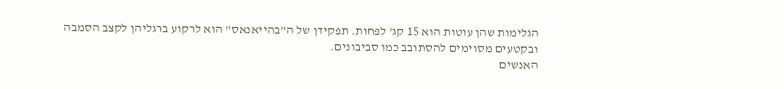הגלימות שהן עוטות הוא 15 קג' לפחות. תפקידן של ה"בהייאנאס" הוא לרקוע ברגליהן לקצב הסמבה ובקטעים מסוימים להסתובב כמו סביבונים.
האנשים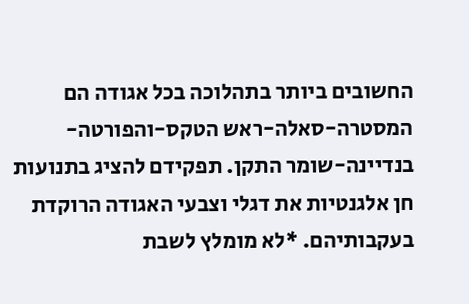החשובים ביותר בתהלוכה בכל אגודה הם המסטרה-סאלה-ראש הטקס-והפורטה-בנדיינה-שומר התקן. תפקידם להציג בתנועות חן אלגנטיות את דגלי וצבעי האגודה הרוקדת בעקבותיהם. *לא מומלץ לשבת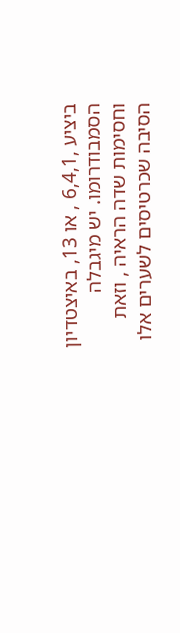ביציע ,6,4,1 , או 13, באיצטדיון הסמבודרומו. יש מיגבלה וחסימות שדה הראיה , וזאת הסיבה שכרטיסים לשערים אלו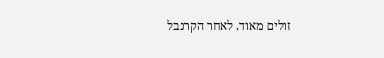זולים מאוד. לאחר הקרנבל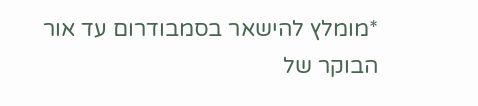*מומלץ להישאר בסמבודרום עד אור הבוקר של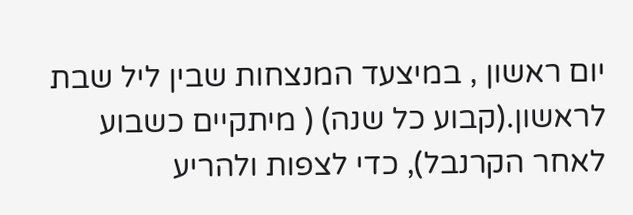יום ראשון , במיצעד המנצחות שבין ליל שבת לראשון.(קבוע כל שנה) ( מיתקיים כשבוע לאחר הקרנבל), כדי לצפות ולהריע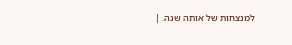למנצחות של אותה שנה. |